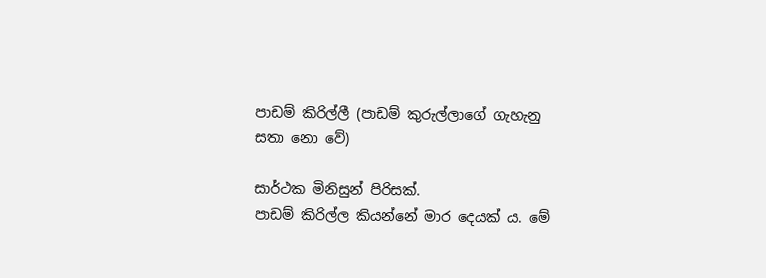පාඩම් කිරිල්ලී (පාඩම් කුරුල්ලාගේ ගැහැනු සතා නො වේ)

සාර්ථක මිනිසුන් පිරිසක්.
පාඩම් කිරිල්ල කියන්නේ මාර දෙයක් ය. මේ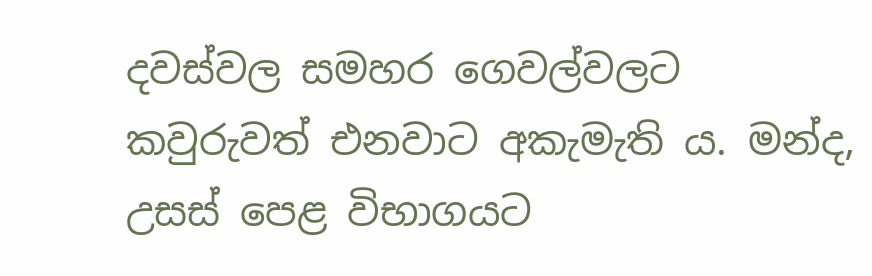දවස්වල සමහර ගෙවල්වලට කවුරුවත් එනවාට අකැමැති ය. මන්ද, උසස් පෙළ විභාගයට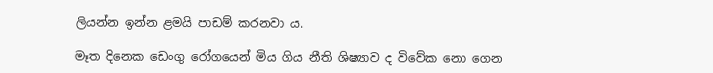ලියන්න ඉන්න ළමයි පාඩම් කරනවා ය.

මෑත දිනෙක ඩෙංගු රෝගයෙන් මිය ගිය නීති ශිෂ්‍යාව ද විවේක නො ගෙන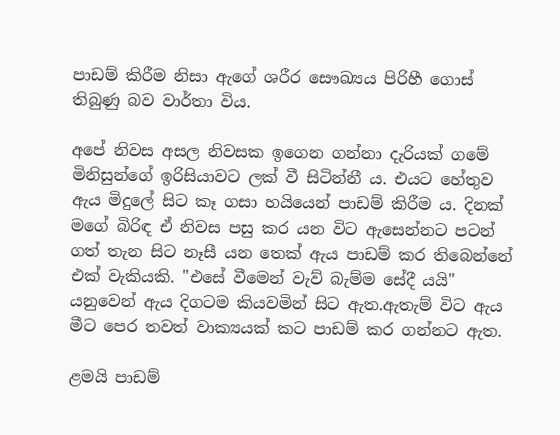පාඩම් කිරීම නිසා ඇගේ ශරීර සෞඛ්‍යය පිරිහී ගොස් තිබුණු බව වාර්තා විය.

අපේ නිවස අසල නිවසක ඉගෙන ගන්නා දැරියක් ගමේ මිනිසුන්ගේ ඉරිසියාවට ලක් වී සිටින්නී ය. එයට හේතුව ඇය‍ මිදුලේ සිට කෑ ගසා හයියෙන් පාඩම් කිරීම ය. දිනක් මගේ බිරිඳ ඒ නිවස පසු කර යන විට ඇසෙන්නට පටන් ගත් තැන සිට නෑසී යන තෙක් ඇය පාඩම් කර තිබෙන්නේ එක් වැකියකි. "එසේ වීමෙන් වැව් බැම්ම සේදී යයි" යනුවෙන් ඇය දිගටම කියවමින් සිට ඇත.ඇතැම් විට ඇය මීට පෙර තවත් වාක්‍යයක් කට පාඩම් කර ගන්නට ඇත.

ළමයි පාඩම්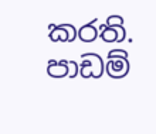කරති. පාඩම්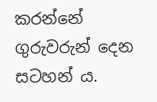කරන්නේ ගුරුවරුන් දෙන සටහන් ය.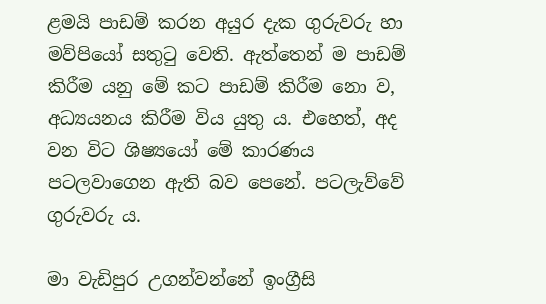ළමයි පාඩම් කරන අයුර දැක ගුරුවරු හා මව්පියෝ සතුටු වෙති. ඇත්තෙන් ම පාඩම් කිරීම යනු මේ කට පාඩම් කිරීම නො ව, අධ්‍යයනය කිරීම විය යුතු ය. එහෙත්, අද වන විට ශිෂ්‍යයෝ මේ කාරණය පටලවාගෙන ඇති බව පෙනේ. පටලැව්වේ ගුරුවරු ය.

මා වැඩිපුර උගන්වන්නේ ඉංග්‍රීසි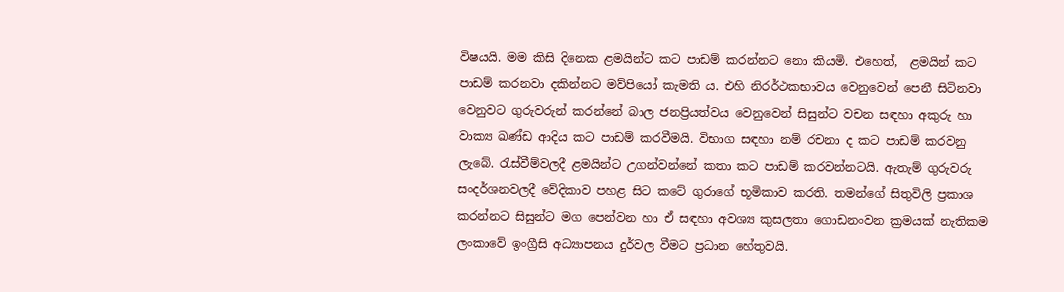විෂයයි. මම කිසි දිනෙක ළමයින්ට කට පාඩම් කරන්නට නො කියමි. එහෙත්,  ළමයින් කට පාඩම් කරනවා දකින්නට මව්පියෝ කැමති ය. එහි නිරර්ථකභාවය වෙනුවෙන් පෙනී සිටිනවා වෙනුවට ගුරුවරුන් කරන්නේ බාල ජනප්‍රියත්වය වෙනුවෙන් සිසුන්ට වචන සඳහා අකුරු හා වාක්‍ය ඛණ්ඩ ආදිය කට පාඩම් කරවීමයි. විභාග සඳහා නම් රචනා ද කට පාඩම් කරවනු ලැබේ. රැස්වීම්වලදී ළමයින්ට උගන්වන්නේ කතා කට පාඩම් කරවන්නටයි. ඇතැම් ගුරුවරු සංදර්ශනවලදී වේදිකාව පහළ සිට කටේ ගුරාගේ භූමිකාව කරති. තමන්ගේ සිතුවිලි ප්‍රකාශ කරන්නට සිසුන්ට මග පෙන්වන හා ඒ සඳහා අවශ්‍ය කුසලතා ගොඩනංවන ක්‍රමයක් නැතිකම ලංකාවේ ඉංග්‍රීසි අධ්‍යාපනය දුර්වල වීමට ප්‍රධාන හේතුවයි.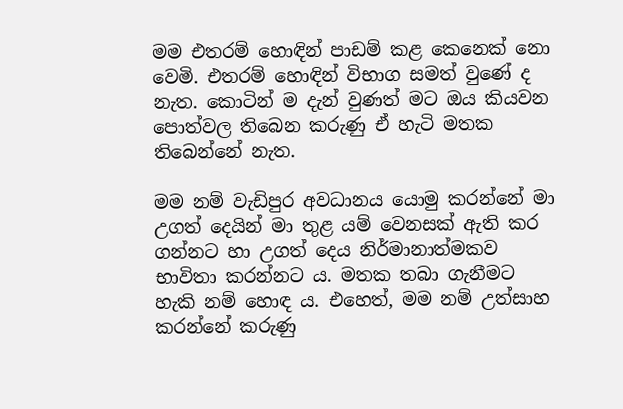මම එතරම් හොඳින් පාඩම් කළ කෙනෙක් නො වෙමි. එතරම් හොඳින් විභාග සමත් වුණේ ද නැත. කොටින් ම දැන් වුණත් මට ඔය කියවන පොත්වල තිබෙන කරුණු ඒ හැටි මතක තිබෙන්නේ නැත.

මම නම් වැඩිපුර අවධානය යොමු කරන්නේ මා උගත්‍ දෙයින් මා තුළ යම් වෙනසක් ඇති කර ගන්නට හා උගත් දෙය නිර්මානාත්මකව භාවිතා කරන්නට ය. මතක තබා ගැනීමට හැකි නම් හොඳ ය. එහෙත්, මම නම් උත්සාහ කරන්නේ කරුණු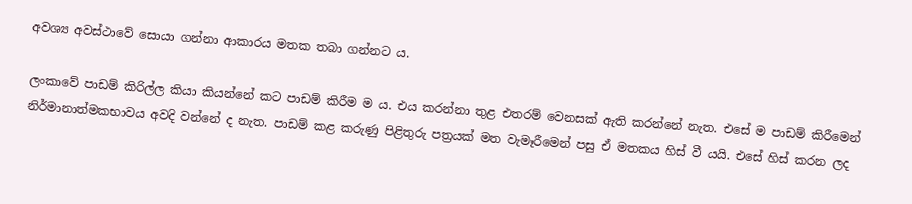අවශ්‍ය අවස්ථාවේ සොයා ගන්නා ආකාරය මතක තබා ගන්නට ය.

ලංකාවේ පාඩම් කිරිල්ල කියා කියන්නේ කට පාඩම් කිරීම ම ය. එය කරන්නා තුළ එතරම් වෙනසක් ඇති කරන්නේ නැත. එසේ ම පාඩම් කිරීමෙන් නිර්මානාත්මකභාවය අවදි වන්නේ ද නැත. පාඩම් කළ කරුණු පිළිතුරු පත්‍රයක් මත වැමෑරීමෙන් පසු ඒ මතකය හිස් වී යයි. එසේ හිස් කරන ලද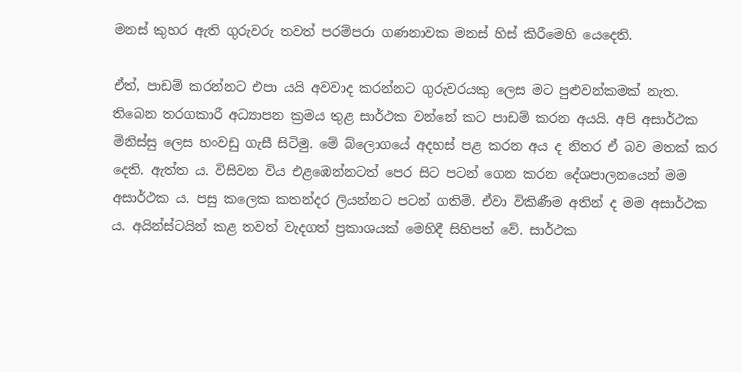මනස් කුහර ඇති ගුරුවරු තවත් පරම්පරා ගණනාවක මනස් හිස් කිරීමෙහි යෙදෙති.

ඒත්, පාඩම් කරන්නට එපා යයි අවවාද කරන්නට ගුරුවරයකු ලෙස මට පුළුවන්කමක් නැත. තිබෙන තරගකාරී අධ්‍යාපන ක්‍රමය තුළ සාර්ථක වන්නේ කට පාඩම් කරන අයයි. අපි අසාර්ථක මිනිස්සු ලෙස හංවඩු ගැසී සිටිමු. මේ බ්ලොගයේ අදහස් පළ කරන අය ද නිතර ඒ බව මතක් කර දෙති. ඇත්ත ය. විසිවන විය එළඹෙන්නටත් පෙර සිට පටන් ගෙන කරන දේශපාලනයෙන් මම අසාර්ථක ය. පසු කලෙක කතන්දර ලියන්නට පටන් ගතිමි. ඒවා විකිණීම අතින් ද මම අසාර්ථක ය. අයින්ස්ටයින් කළ තවත් වැදගත් ප්‍රකාශයක් මෙහිදී සිහිපත් වේ. සාර්ථක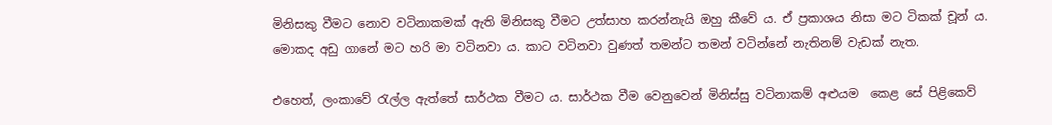මිනිසකු වීමට නොව වටිනාකමක් ඇති මිනිසකු වීමට උත්සාහ කරන්නැයි ඔහු කීවේ ය. ඒ ප්‍රකාශය නිසා මට ටිකක් චූන් ය. මොකද අඩු ගානේ මට හරි මා වටිනවා ය. කාට වටිනවා වුණත් තමන්ට තමන් වටින්නේ නැතිනම් වැඩක් නැත.

එහෙත්, ලංකාවේ රැල්ල ඇත්තේ සාර්ථක වීමට ය. සාර්ථක වීම වෙනුවෙන් මිනිස්සු වටිනාකම් අළුයම  කෙළ සේ පිළිකෙව්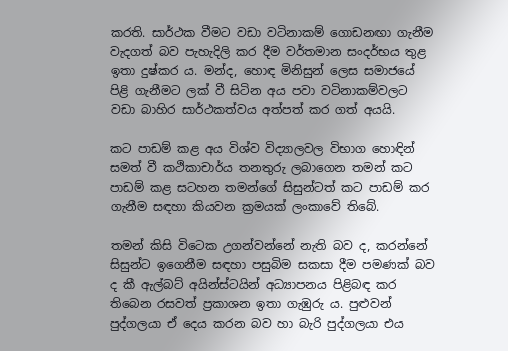කරති. සාර්ථක වීමට වඩා වටිනාකම් ගොඩනඟා ගැනීම වැදගත් බව පැහැදිලි කර දීම වර්තමාන සංදර්භය තුළ ඉතා දුෂ්කර ය. මන්ද, හොඳ මිනිසුන් ලෙස සමාජයේ පිළි ගැනීමට ලක් වී සිටින අය පවා වටිනාකම්වලට වඩා බාහිර සාර්ථකත්වය අත්පත් කර ගත් අයයි.

කට පාඩම් කළ අය විශ්ව විද්‍යාලවල විභාග හොඳින් සමත් වී කථිකාචාර්ය තනතුරු ලබාගෙන තමන් කට පාඩම් කළ සටහන තමන්ගේ සිසුන්ටත් කට පාඩම් කර ගැනීම සඳහා කියවන ක්‍රමයක් ලංකාවේ තිබේ.

තමන් කිසි විටෙක උගන්වන්නේ නැති බව ද, කරන්නේ සිසුන්ට ඉගෙනීම සඳහා පසුබිම සකසා දීම පමණක් බව ද කී ඇල්බට් අයින්ස්ටයින් අධ්‍යාපනය පිළිබඳ කර තිබෙන රසවත් ප්‍රකාශන ඉතා ගැඹුරු ය. පුළුවන් පුද්ගලයා ඒ දෙය කරන බව හා බැරි පුද්ගලයා එය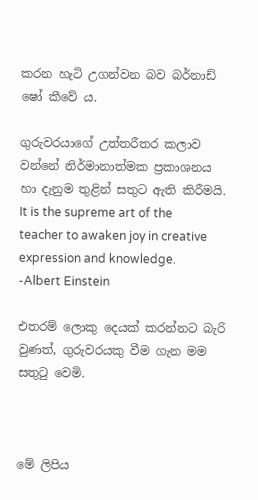කරන හැටි උගන්වන බව බර්නාඩ් ෂෝ කීවේ ය.

ගුරුවරයාගේ උත්තරීතර කලාව වන්නේ නිර්මානාත්මක ප්‍රකාශනය හා දැනුම තුළින් සතුට ඇති කිරීමයි.  It is the supreme art of the teacher to awaken joy in creative expression and knowledge. -Albert Einstein

එතරම් ලොකු දෙයක් කරන්නට බැරි වුණත්, ගුරුවරයකු වීම ගැන මම සතුටු වෙමි.



මේ ලිපිය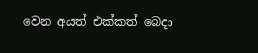වෙන අයත් එක්කත් බෙදා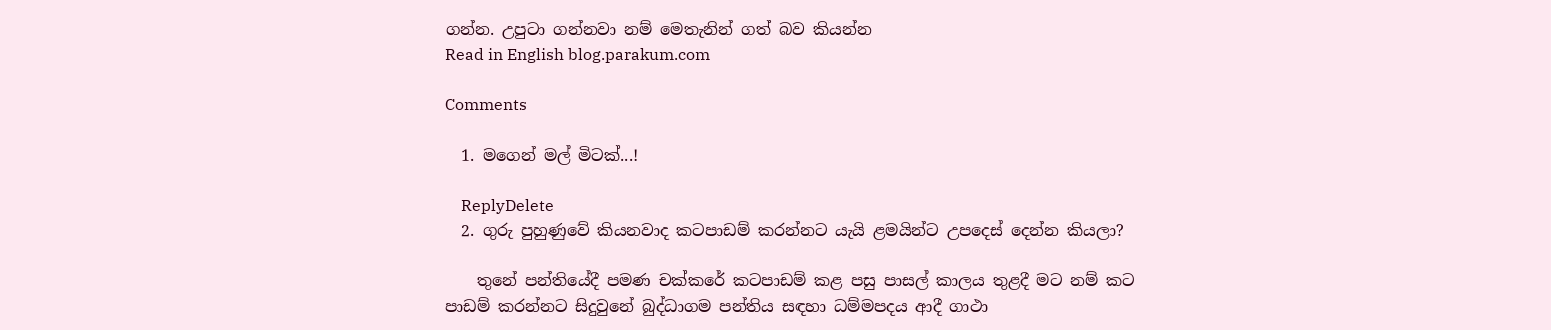ගන්න. උපුටා ගන්නවා නම් ‍මෙතැනින් ගත් බව කියන්න
Read in English blog.parakum.com

Comments

  1. මගෙන් මල් මිටක්...!

    ReplyDelete
  2. ගුරු පුහුණුවේ කියනවාද කටපාඩම් කරන්නට යැයි ළමයින්ට උපදෙස් දෙන්න කියලා?

    තුනේ පන්තියේදී පමණ චක්කරේ කටපාඩම් කළ පසු පාසල් කාලය තුළදී මට නම් කට පාඩම් කරන්නට සිදුවුනේ බුද්ධාගම පන්තිය සඳහා ධම්මපදය ආදී ගාථා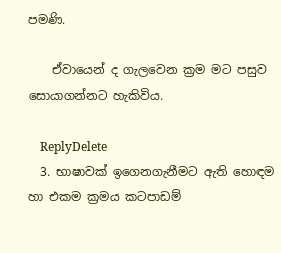පමණි.

    ඒවායෙන් ද ගැලවෙන ක්‍රම මට පසුව සොයාගන්නට හැකිවිය.

    ReplyDelete
  3. භාෂාවක් ඉගෙනගැනීමට ඇති හොඳම හා එකම ක්‍රමය කටපාඩම්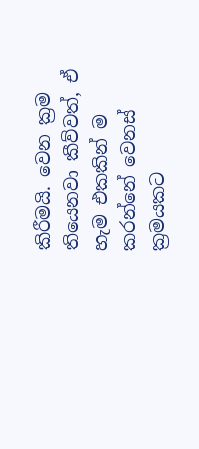කිරීමයි. වෙන ක්‍රම තියෙනවා කීව්වත්, ඒ හැම එකකින් ම කරන්නේ වෙනස් ක්‍රමයකට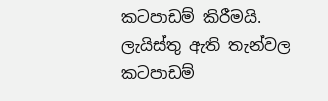කටපාඩම් කිරීමයි. ලැයිස්තු ඇති තැන්වල කටපාඩම්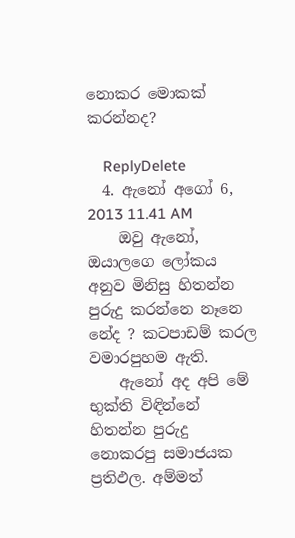නොකර මොකක් කරන්නද?

    ReplyDelete
  4. ඇනෝ අගෝ 6, 2013 11.41 AM
    ඔවු ඇනෝ, ඔයාලගෙ ලෝකය අනුව මිනිසු හිතන්න පුරුදු කරන්නෙ නෑනෙ නේද ? කටපාඩම් කරල වමාරපුහම ඇති.
    ඇනෝ අද අපි මේ භුක්ති විඳින්නේ හිතන්න පුරුදු නොකරපු සමාජයක ප්‍රතිඵල. අම්මත්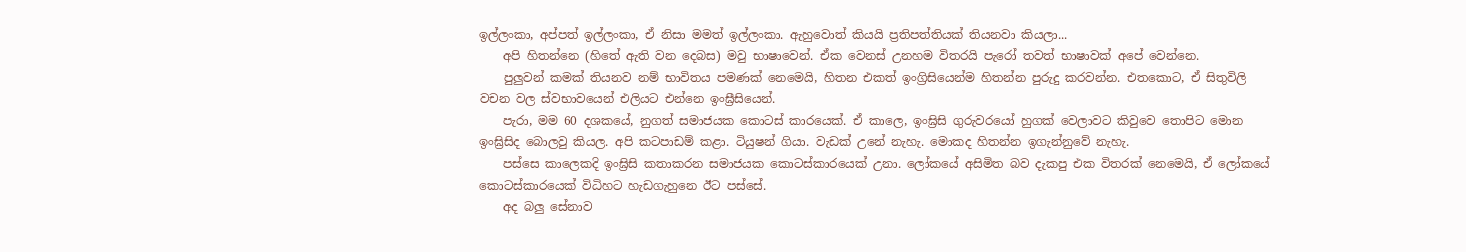ඉල්ලංකා, අප්පත් ඉල්ලංකා, ඒ නිසා මමත් ඉල්ලංකා. ඇහුවොත් කියයි ප්‍රතිපත්තියක් තියනවා කියලා...
    අපි හිතන්නෙ (හිතේ ඇති වන දෙබස) මවු භාෂාවෙන්. ඒක වෙනස් උනහම විතරයි පැරෝ තවත් භාෂාවක් අපේ වෙන්නෙ.
    පුලුවන් කමක් තියනව නම් භාවිතය පමණක් නෙමෙයි, හිතන එකත් ඉංග්‍රිසියෙන්ම හිතන්න පුරුදු කරවන්න. එතකොට, ඒ සිතුවිලි වචන වල ස්වභාවයෙන් එලියට එන්නෙ ඉංඝ්‍රීසියෙන්.
    පැරා, මම 60 දශකයේ, නුගත් සමාජයක කොටස් කාරයෙක්. ඒ කාලෙ, ඉංඝ්‍රිසි ගුරුවරයෝ හුගක් වෙලාවට කිවුවෙ තොපිට මොන ඉංඝ්‍රිසිද බොලවු කියල. අපි කටපාඩම් කළා. ටියුෂන් ගියා. වැඩක් උනේ නැහැ. මොකද හිතන්න ඉගැන්නුවේ නැහැ.
    පස්සෙ කාලෙකදි ඉංඝ්‍රිසි කතාකරන සමාජයක කොටස්කාරයෙක් උනා. ලෝකයේ අසිමිත බව දැකපු එක විතරක් නෙමෙයි, ඒ ලෝකයේ කොටස්කාරයෙක් විධිහට හැඩගැහුනෙ ඊට පස්සේ.
    අද බලු සේනාව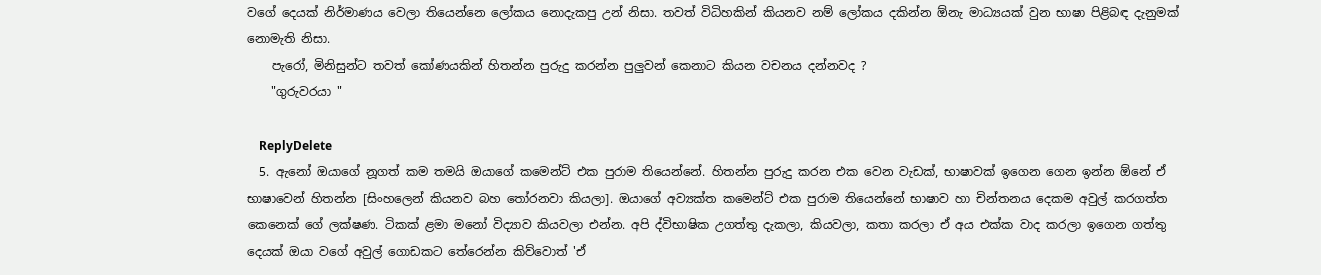වගේ දෙයක් නිර්මාණය වෙලා තියෙන්නෙ ලෝකය නොදැකපු උන් නිසා. තවත් විධිහකින් කියනව නම් ලෝකය දකින්න ඕනැ මාධ්‍යයක් වුන භාෂා පිළිබඳ දැනුමක් නොමැති නිසා.
    පැරෝ, මිනිසුන්ට තවත් කෝණයකින් හිතන්න පුරුදු කරන්න පුලුවන් කෙනාට කියන වචනය දන්නවද ?
    "ගුරුවරයා "

    ReplyDelete
  5. ඇනෝ ඔයාගේ නූගත් කම තමයි ඔයාගේ කමෙන්ට් එක පුරාම තියෙන්නේ. හිතන්න පුරුදු කරන එක වෙන වැඩක්, භාෂාවක් ඉගෙන ගෙන ඉන්න ඕනේ ඒ භාෂාවෙන් හිතන්න [සිංහලෙන් කියනව බහ තෝරනවා කියලා]. ඔයාගේ අව්‍යක්ත කමෙන්ට් එක පුරාම තියෙන්නේ භාෂාව හා චින්තනය දෙකම අවුල් කරගත්ත කෙනෙක් ගේ ලක්ෂණ. ටිකක් ළමා මනෝ විද්‍යාව කියවලා එන්න. අපි ද්විභාෂික උගත්තු දැකලා, කියවලා, කතා කරලා ඒ අය එක්ක වාද කරලා ඉගෙන ගත්තු දෙයක් ඔයා වගේ අවුල් ගොඩකට තේරෙන්න කිව්වොත් 'ඒ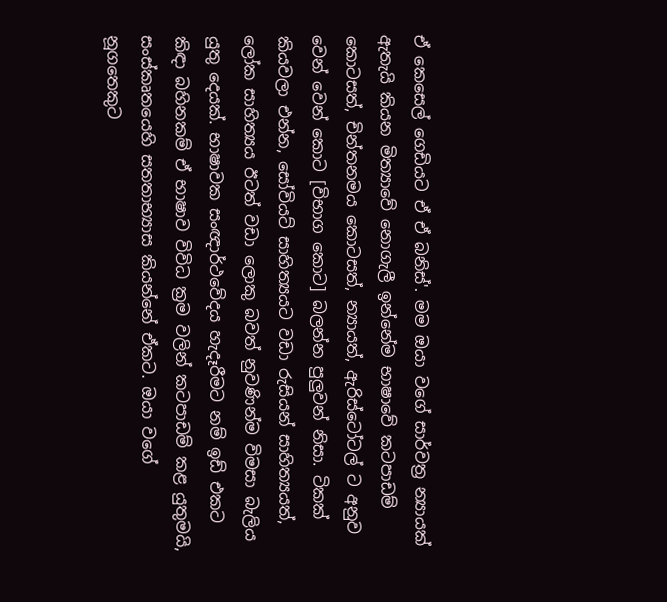ඒ කෙසෙල් ගෙඩියට ඒ ඒ බනිස්'. මම ඔයා වගේ සාර්වත්‍ර න්‍යායක් ඇතැයි කියන මිත්‍යාවේ නොගැලී ඉන්නේම භාෂාවේ කටපාඩම් කොටසත්, චින්තනමය කොටසත්, න්‍යායත්, ඇරිස්ටෝටල් ට අනුව වෙන් වෙන් කොට [විභාග කොට] බලන්න පුලුවන් නිසා. ටිකක් කියවලා එන්න, සෝවියට් සාහිත්‍යයට වඩා රුසියන් සාහිත්‍යයත්, ලෝක සාහිත්‍යය ඊටත් වඩා ලොකු බවත් නුවණින්ම විමසා බැලිය යුතු දෙයක්. භාෂාවක සංඥාර්ථවේදය හැදෑරීමට නම් ඉඩ් එකට කිඳා බහිනකම් ඒ භාෂාව විවිධ ක්‍රම වලින් කටපාඩම් කළ යුතුමයි, සංස්කෘතයෙහි සතතාභ්‍යාස කියන්නේ ඒකට. ඔයා වගේ නූගතෙකුට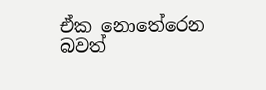ඒක නොතේරෙන බවත්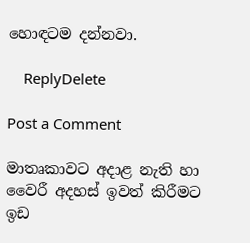හොඳටම දන්නවා.

    ReplyDelete

Post a Comment

මාතෘකාවට අදාළ නැති හා වෛරී අදහස් ඉවත් කිරීමට ඉඩ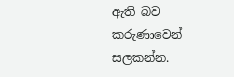ඇති බව කරුණාවෙන් සලකන්න.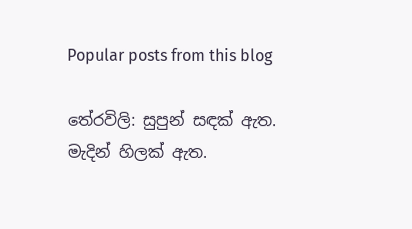Popular posts from this blog

තේරවිලි: සුපුන් සඳක් ඇත. මැදින් හිලක් ඇත.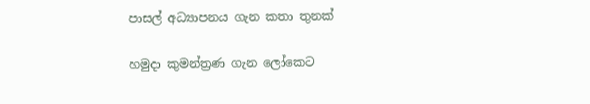පාසල් අධ්‍යාපනය ගැන කතා තුනක්

හමුදා කුමන්ත්‍රණ ගැන ලෝකෙට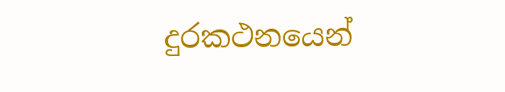දුරකථනයෙන්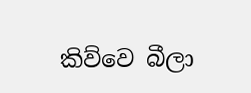කිව්වෙ බීලා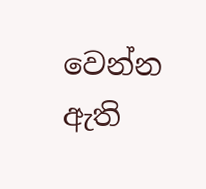වෙන්න ඇති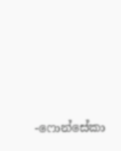-ෆොන්සේකා